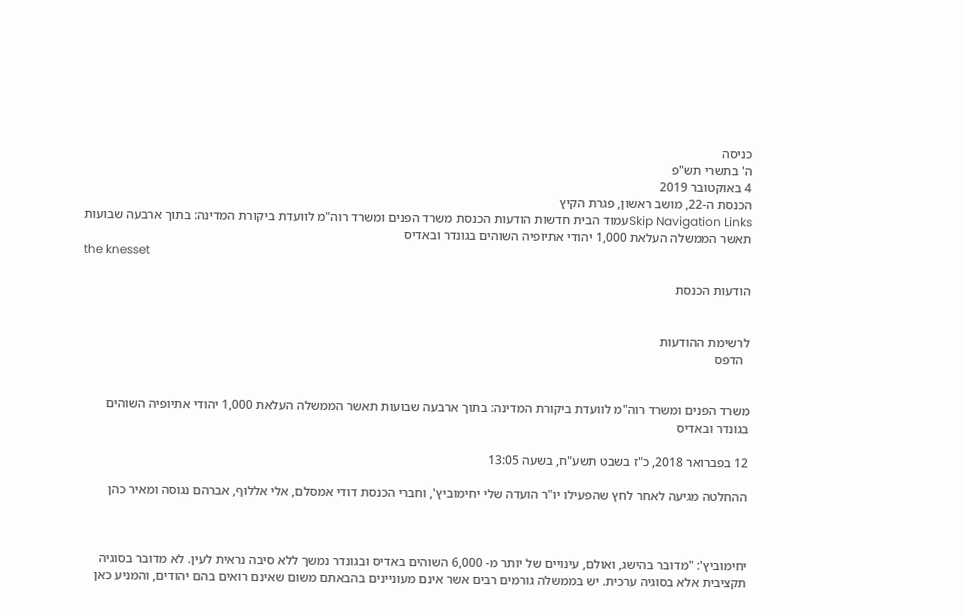כניסה
ה' בתשרי תש"פ
4 באוקטובר 2019
הכנסת ה-22, מושב ראשון, פגרת הקיץ
Skip Navigation Linksעמוד הבית חדשות הודעות הכנסת משרד הפנים ומשרד רוה"מ לוועדת ביקורת המדינה: בתוך ארבעה שבועות תאשר הממשלה העלאת 1,000 יהודי אתיופיה השוהים בגונדר ובאדיס
the knesset

הודעות הכנסת


לרשימת ההודעות
  הדפס


משרד הפנים ומשרד רוה"מ לוועדת ביקורת המדינה: בתוך ארבעה שבועות תאשר הממשלה העלאת 1,000 יהודי אתיופיה השוהים בגונדר ובאדיס

12 בפברואר 2018, כ"ז בשבט תשע"ח, בשעה 13:05

ההחלטה מגיעה לאחר לחץ שהפעילו יו"ר הועדה שלי יחימוביץ', וחברי הכנסת דודי אמסלם, אלי אללוף, אברהם נגוסה ומאיר כהן



יחימוביץ': "מדובר בהישג, ואולם, עינויים של יותר מ- 6,000 השוהים באדיס ובגונדר נמשך ללא סיבה נראית לעין. לא מדובר בסוגיה תקציבית אלא בסוגיה ערכית. יש בממשלה גורמים רבים אשר אינם מעוניינים בהבאתם משום שאינם רואים בהם יהודים, והמניע כאן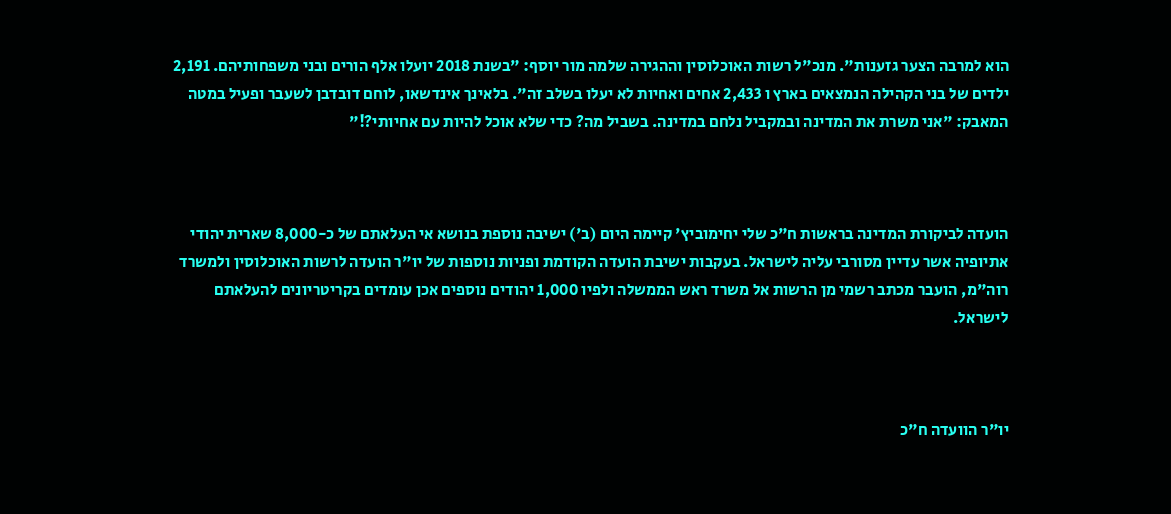הוא למרבה הצער גזענות". מנכ"ל רשות האוכלוסין וההגירה שלמה מור יוסף: "בשנת 2018 יועלו אלף הורים ובני משפחותיהם. 2,191 ילדים של בני הקהילה הנמצאים בארץ ו 2,433 אחים ואחיות לא יעלו בשלב זה". בלאינך אינדשאו, לוחם דובדבן לשעבר ופעיל במטה המאבק: "אני משרת את המדינה ובמקביל נלחם במדינה. בשביל מה? כדי שלא אוכל להיות עם אחיותי?!"



הועדה לביקורת המדינה בראשות ח"כ שלי יחימוביץ' קיימה היום (ב') ישיבה נוספת בנושא אי העלאתם של כ-8,000 שארית יהודי אתיופיה אשר עדיין מסורבי עליה לישראל. בעקבות ישיבת הועדה הקודמת ופניות נוספות של יו"ר הועדה לרשות האוכלוסין ולמשרד רוה"מ, הועבר מכתב רשמי מן הרשות אל משרד ראש הממשלה ולפיו 1,000 יהודים נוספים אכן עומדים בקריטריונים להעלאתם לישראל.



יו"ר הוועדה ח"כ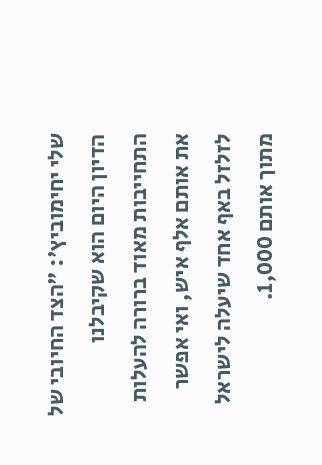שלי יחימוביץ': "הצד החיובי של הדיון היום הוא שקיבלנו התחייבות מאוד ברורה להעלות את אותם אלף איש, ואי אפשר לזלזל באף אחד שיעלה לישראל מתוך אותם 1,000.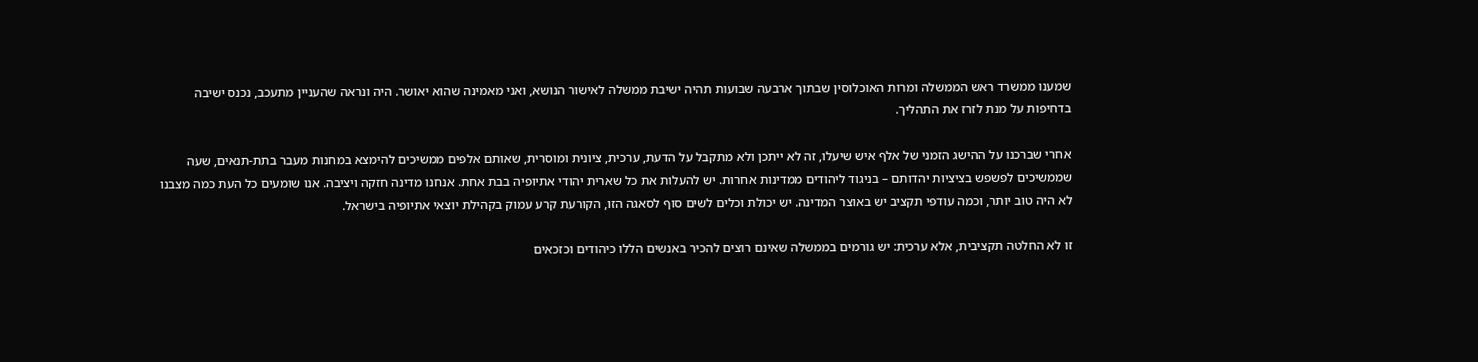שמענו ממשרד ראש הממשלה ומרות האוכלוסין שבתוך ארבעה שבועות תהיה ישיבת ממשלה לאישור הנושא, ואני מאמינה שהוא יאושר. היה ונראה שהעניין מתעכב, נכנס ישיבה בדחיפות על מנת לזרז את התהליך.

אחרי שברכנו על ההישג הזמני של אלף איש שיעלו, זה לא ייתכן ולא מתקבל על הדעת, ערכית, ציונית ומוסרית, שאותם אלפים ממשיכים להימצא במחנות מעבר בתת-תנאים, שעה שממשיכים לפשפש בציציות יהדותם – בניגוד ליהודים ממדינות אחרות. יש להעלות את כל שארית יהודי אתיופיה בבת אחת. אנחנו מדינה חזקה ויציבה. אנו שומעים כל העת כמה מצבנו לא היה טוב יותר, וכמה עודפי תקציב יש באוצר המדינה. יש יכולת וכלים לשים סוף לסאגה הזו, הקורעת קרע עמוק בקהילת יוצאי אתיופיה בישראל.

זו לא החלטה תקציבית, אלא ערכית: יש גורמים בממשלה שאינם רוצים להכיר באנשים הללו כיהודים וכזכאים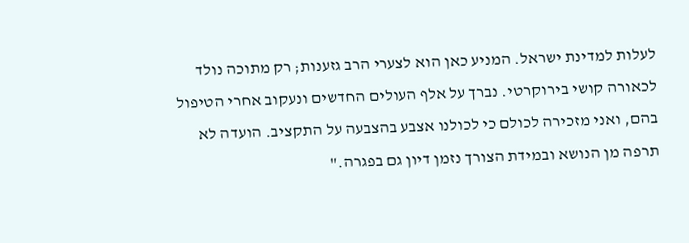לעלות למדינת ישראל. המניע כאן הוא לצערי הרב גזענות; רק מתוכה נולד לכאורה קושי בירוקרטי. נברך על אלף העולים החדשים ונעקוב אחרי הטיפול בהם, ואני מזכירה לכולם כי לכולנו אצבע בהצבעה על התקציב. הועדה לא תרפה מן הנושא ובמידת הצורך נזמן דיון גם בפגרה."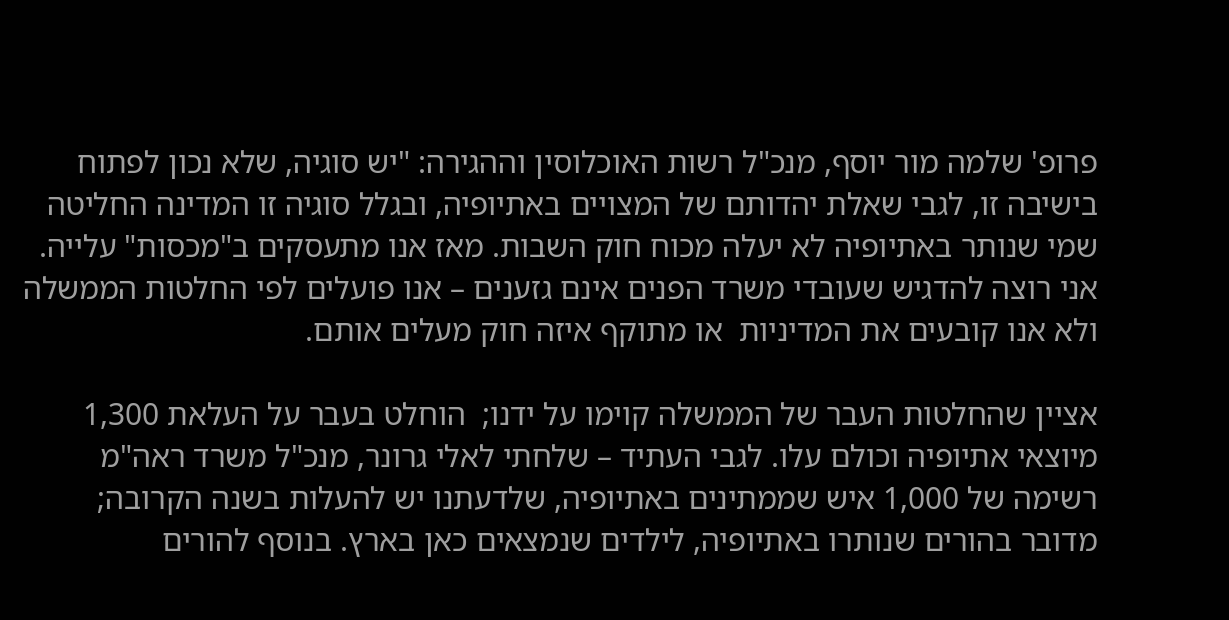פרופ' שלמה מור יוסף, מנכ"ל רשות האוכלוסין וההגירה: "יש סוגיה, שלא נכון לפתוח בישיבה זו, לגבי שאלת יהדותם של המצויים באתיופיה, ובגלל סוגיה זו המדינה החליטה שמי שנותר באתיופיה לא יעלה מכוח חוק השבות. מאז אנו מתעסקים ב"מכסות" עלייה. אני רוצה להדגיש שעובדי משרד הפנים אינם גזענים – אנו פועלים לפי החלטות הממשלה ולא אנו קובעים את המדיניות  או מתוקף איזה חוק מעלים אותם.

אציין שהחלטות העבר של הממשלה קוימו על ידנו;  הוחלט בעבר על העלאת 1,300 מיוצאי אתיופיה וכולם עלו. לגבי העתיד – שלחתי לאלי גרונר, מנכ"ל משרד ראה"מ רשימה של 1,000 איש שממתינים באתיופיה, שלדעתנו יש להעלות בשנה הקרובה; מדובר בהורים שנותרו באתיופיה, לילדים שנמצאים כאן בארץ. בנוסף להורים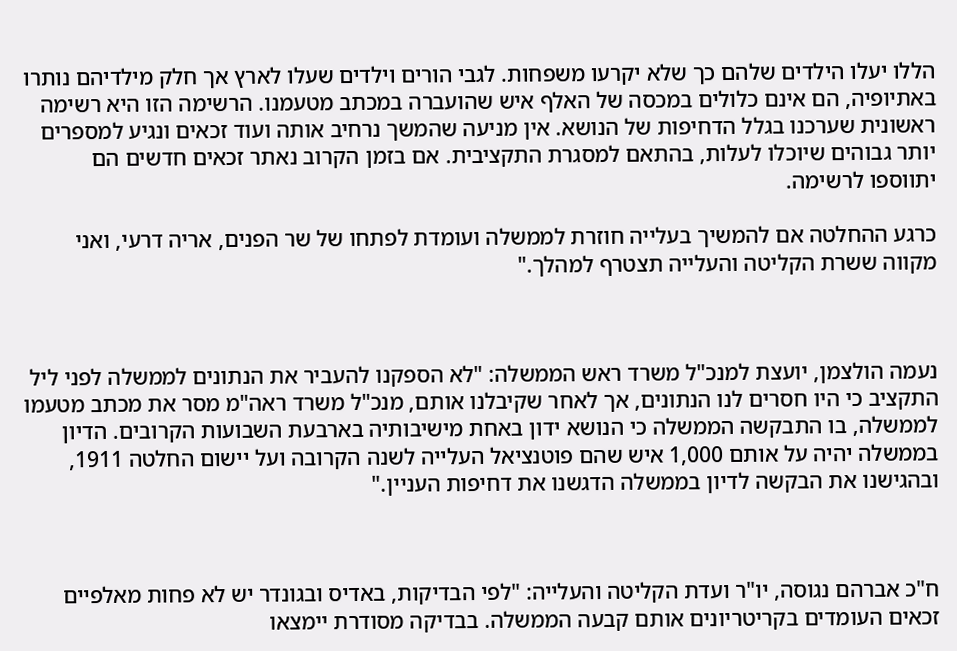הללו יעלו הילדים שלהם כך שלא יקרעו משפחות. לגבי הורים וילדים שעלו לארץ אך חלק מילדיהם נותרו באתיופיה, הם אינם כלולים במכסה של האלף איש שהועברה במכתב מטעמנו. הרשימה הזו היא רשימה ראשונית שערכנו בגלל הדחיפות של הנושא. אין מניעה שהמשך נרחיב אותה ועוד זכאים ונגיע למספרים יותר גבוהים שיוכלו לעלות, בהתאם למסגרת התקציבית. אם בזמן הקרוב נאתר זכאים חדשים הם יתווספו לרשימה.

כרגע ההחלטה אם להמשיך בעלייה חוזרת לממשלה ועומדת לפתחו של שר הפנים, אריה דרעי, ואני מקווה ששרת הקליטה והעלייה תצטרף למהלך."



נעמה הולצמן, יועצת למנכ"ל משרד ראש הממשלה: "לא הספקנו להעביר את הנתונים לממשלה לפני ליל התקציב כי היו חסרים לנו הנתונים, אך לאחר שקיבלנו אותם, מנכ"ל משרד ראה"מ מסר את מכתב מטעמו לממשלה, בו התבקשה הממשלה כי הנושא ידון באחת מישיבותיה בארבעת השבועות הקרובים. הדיון בממשלה יהיה על אותם 1,000 איש שהם פוטנציאל העלייה לשנה הקרובה ועל יישום החלטה 1911, ובהגישנו את הבקשה לדיון בממשלה הדגשנו את דחיפות העניין."



ח"כ אברהם נגוסה, יו"ר ועדת הקליטה והעלייה: "לפי הבדיקות, באדיס ובגונדר יש לא פחות מאלפיים זכאים העומדים בקריטריונים אותם קבעה הממשלה. בבדיקה מסודרת יימצאו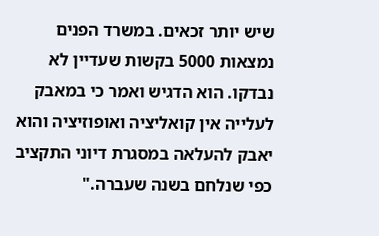שיש יותר זכאים. במשרד הפנים נמצאות 5000 בקשות שעדיין לא נבדקו. הוא הדגיש ואמר כי במאבק לעלייה אין קואליציה ואופוזיציה והוא יאבק להעלאה במסגרת דיוני התקציב כפי שנלחם בשנה שעברה."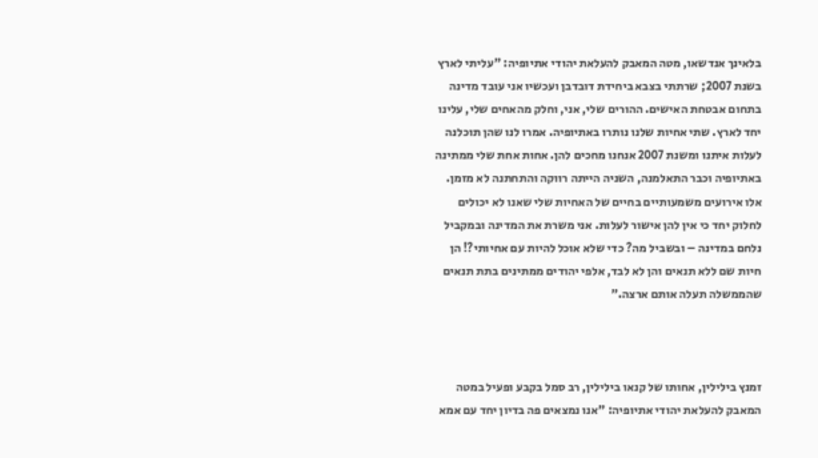בלאינך אנדשאו, מטה המאבק להעלאת יהודי אתיופיה: "עליתי לארץ בשנת 2007; שרתתי בצבא ביחידת דובדבן ועכשיו אני עובד מדינה בתחום אבטחת האישים. ההורים שלי, אני, וחלק מהאחים שלי, עלינו יחד לארץ. שתי אחיות שלנו נותרו באתיופיה. אמרו לנו שהן תוכלנה לעלות איתנו ומשנת 2007 אנחנו מחכים להן. אחות אחת שלי ממתינה באתיופיה וכבר התאלמנה, השניה הייתה רווקה והתחתנה לא מזמן. אלו אירועים משמעותיים בחיים של האחיות שלי שאנו לא יכולים לחלוק יחד כי אין להן אישור לעלות. אני משרת את המדינה ובמקביל נלחם במדינה – ובשביל מה? כדי שלא אוכל להיות עם אחיותי?! הן חיות שם ללא תנאים והן לא לבד, אלפי יהודים ממתינים בתת תנאים שהממשלה תעלה אותם ארצה."



זמנץ בילילין, אחותו של קנאו בילילין, רב סמל בקבע ופעיל במטה המאבק להעלאת יהודי אתיופיה: "אנו נמצאים פה בדיון יחד עם אמא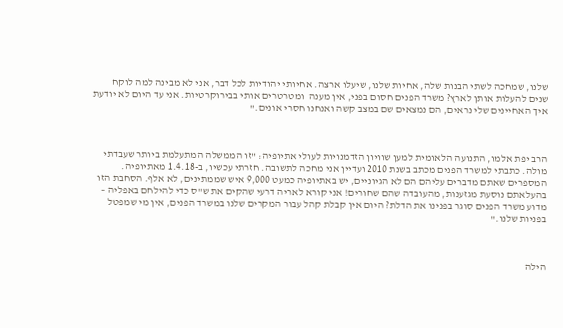שלנו, שמחכה לשתי הבנות שלה, אחיות שלנו, שיעלו ארצה. אחיותי יהודיות לכל דבר, אני לא מבינה למה לוקח שנים להעלות אותן לארץ? משרד הפנים חסום בפני, אין מענה  ומטרטרים אותי בבירוקרטיות. אני עד היום לא יודעת איך האחיינים שלי נראים, הם נמצאים שם במצב קשה ואנחנו חסרי אונים."



הרב יפת אלמו, התנועה הלאומית למען שוויון הזדמנויות לעולי אתיופיה: "זו הממשלה המתעלמת ביותר שעבדתי מולה. כתבתי למשרד הפנים מכתב בשנת 2010 ועדיין אני מחכה לתשובה. חזרתי עכשיו, ב-1.4.18 מאתיופיה. המספרים שאתם מדברים עליהם הם לא הגיוניים, יש באתיופיה כמעט 9,000 איש שממתינים, לא אלף. הסחבת הזו בהעלאתם נוסעת מגזענות, מהעובדה שהם שחורים! אני קורא לאריה דרעי שהקים את ש"ס כדי להילחם באפליה – מדוע משרד הפנים סוגר בפנינו את הדלת? היום אין קבלת קהל עבור המקרים שלנו במשרד הפנים, אין מי שמפטל בפניות שלנו."



הילה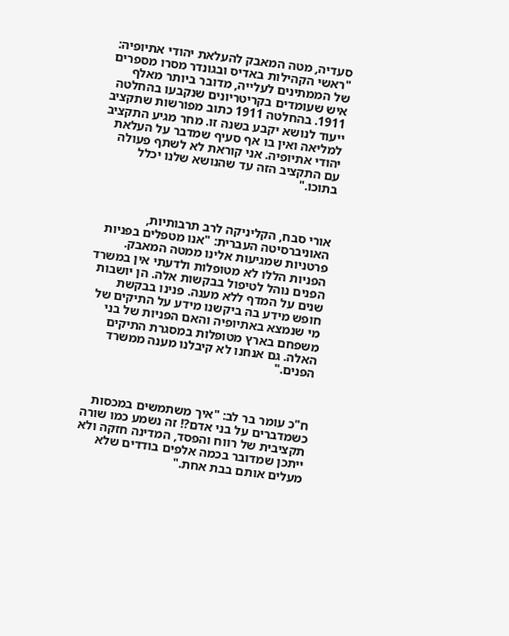סעדיה, מטה המאבק להעלאת יהודי אתיופיה: "ראשי הקהילות באדיס ובגונדר מסרו מספרים של הממתינים לעלייה, מדובר ביותר מאלף איש שעומדים בקריטריונים שנקבעו בהחלטה 1911. בהחלטה 1911 כתוב מפורשות שתקציב ייעוד לנושא יקבע בשנה זו. מחר מגיע התקציב למליאה ואין בו אף סעיף שמדבר על העלאת יהודי אתיופיה. אני קוראת לא לשתף פעולה עם התקציב הזה עד שהנושא שלנו יכלל בתוכו."



אורי סבח, הקליניקה לרב תרבותיות, האוניברסיטה העברית: "אנו מטפלים בפניות פרטניות שמגיעות אלינו ממטה המאבק. הפניות הללו לא מטופלות ולדעתי אין במשרד הפנים נוהל לטיפול בבקשות אלה. הן יושבות שנים על המדף ללא מענה. פנינו בבקשת חופש מידע בה ביקשנו מידע על התיקים של מי שנמצא באתיופיה והאם הפניות של בני משפחם בארץ מטופלות במסגרת התיקים האלה. גם אנחנו לא קיבלנו מענה ממשרד הפנים."



ח"כ עומר בר לב: "איך משתמשים במכסות כשמדברים על בני אדם?! זה נשמע כמו שורה תקציבית של רווח והפסד, המדינה חזקה ולא ייתכן שמדובר בכמה אלפים בודדים שלא מעלים אותם בבת אחת."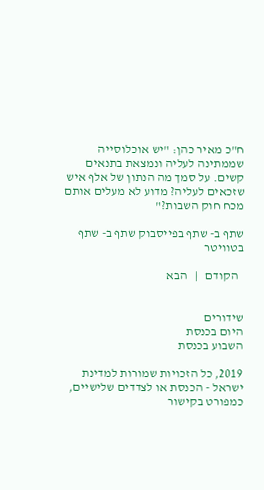ח"כ מאיר כהן: "יש אוכלוסייה שממתינה לעליה ונמצאת בתנאים קשים. על סמך מה הנתון של אלף איש שזכאים לעליה? מדוע לא מעלים אותם מכח חוק השבות?"

שתף ב- שתף בפייסבוק שתף ב- שתף בטוויטר

  הקודם   |   הבא


שידורים
היום בכנסת
השבוע בכנסת

2019, כל הזכויות שמורות למדינת ישראל - הכנסת או לצדדים שלישיים, כמפורט בקישור